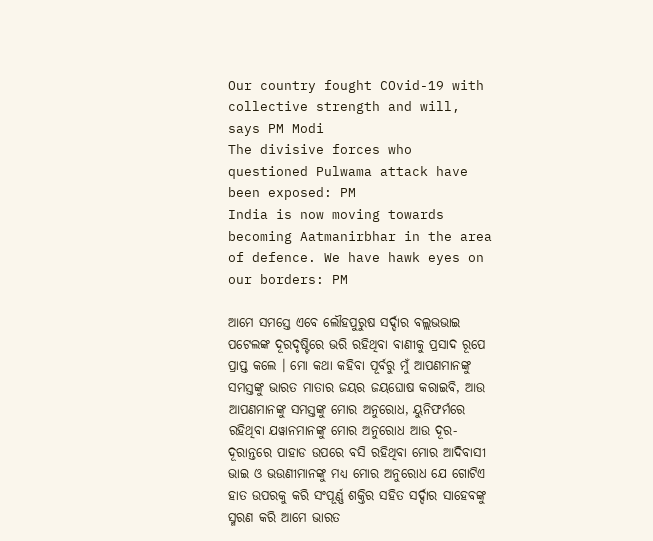Our country fought COvid-19 with collective strength and will, says PM Modi
The divisive forces who questioned Pulwama attack have been exposed: PM
India is now moving towards becoming Aatmanirbhar in the area of defence. We have hawk eyes on our borders: PM

ଆମେ ସମସ୍ତେ ଏବେ ଲୌହପୁରୁଷ ସର୍ଦ୍ଦାର ବଲ୍ଲଭଭାଇ ପଟେଲଙ୍କ ଦୂରଦୃଷ୍ଟିରେ ଭରି ରହିଥିବା ବାଣୀକୁ ପ୍ରସାଦ ରୂପେ ପ୍ରାପ୍ତ କଲେ । ମୋ କଥା କହିବା ପୂର୍ବରୁ ମୁଁ ଆପଣମାନଙ୍କୁ ସମସ୍ତଙ୍କୁ ଭାରତ ମାତାର ଜୟର ଜୟଘୋଷ କରାଇବି, ଆଉ ଆପଣମାନଙ୍କୁ ସମସ୍ତଙ୍କୁ ମୋର ଅନୁରୋଧ, ୟୁନିଫର୍ମରେ ରହିଥିବା ଯୱାନମାନଙ୍କୁ ମୋର ଅନୁରୋଧ ଆଉ ଦୂର-ଦୂରାନ୍ତରେ ପାହାଡ ଉପରେ ବସି ରହିଥିବା ମୋର ଆଦିବାସୀ ଭାଇ ଓ ଭଉଣୀମାନଙ୍କୁ ମଧ୍ୟ ମୋର ଅନୁରୋଧ ଯେ ଗୋଟିଏ ହାତ ଉପରକୁ କରି ସଂପୂର୍ଣ୍ଣ ଶକ୍ତିର ସହିତ ସର୍ଦ୍ଦାର ସାହେବଙ୍କୁ ସ୍ମରଣ କରି ଆମେ ଭାରତ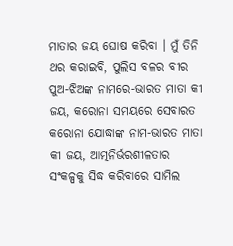ମାତାର ଜୟ ଘୋଷ କରିବା । ମୁଁ ତିନି ଥର କରାଇବି, ପୁଲିସ ବଳର ବୀର ପୁଅ-ଝିଅଙ୍କ ନାମରେ-ଭାରତ ମାତା କୀ ଜୟ, କରୋନା ସମୟରେ ସେବାରତ କରୋନା ଯୋଦ୍ଧାଙ୍କ ନାମ-ଭାରତ ମାତା କୀ ଜୟ, ଆତ୍ମନିର୍ଭରଶୀଳତାର ସଂକଳ୍ପକୁ ସିଦ୍ଧ କରିବାରେ ସାମିଲ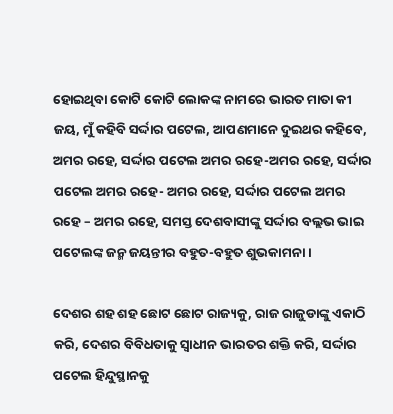ହୋଇଥିବା କୋଟି କୋଟି ଲୋକଙ୍କ ନାମରେ ଭାରତ ମାତା କୀ ଜୟ, ମୁଁ କହିବି ସର୍ଦ୍ଦାର ପଟେଲ, ଆପଣମାନେ ଦୁଇଥର କହିବେ, ଅମର ରହେ, ସର୍ଦ୍ଦାର ପଟେଲ ଅମର ରହେ-ଅମର ରହେ, ସର୍ଦ୍ଦାର ପଟେଲ ଅମର ରହେ- ଅମର ରହେ, ସର୍ଦ୍ଦାର ପଟେଲ ଅମର ରହେ – ଅମର ରହେ, ସମସ୍ତ ଦେଶବାସୀଙ୍କୁ ସର୍ଦ୍ଦାର ବଲ୍ଲଭ ଭାଇ ପଟେଲଙ୍କ ଜନ୍ମ ଜୟନ୍ତୀର ବହୁତ-ବହୁତ ଶୁଭକାମନା ।

ଦେଶର ଶହ ଶହ ଛୋଟ ଛୋଟ ରାଜ୍ୟକୁ, ରାଜ ରାଜୁଡାଙ୍କୁ ଏକାଠି କରି, ଦେଶର ବିବିଧତାକୁ ସ୍ୱାଧୀନ ଭାରତର ଶକ୍ତି କରି, ସର୍ଦ୍ଦାର ପଟେଲ ହିନ୍ଦୁସ୍ଥାନକୁ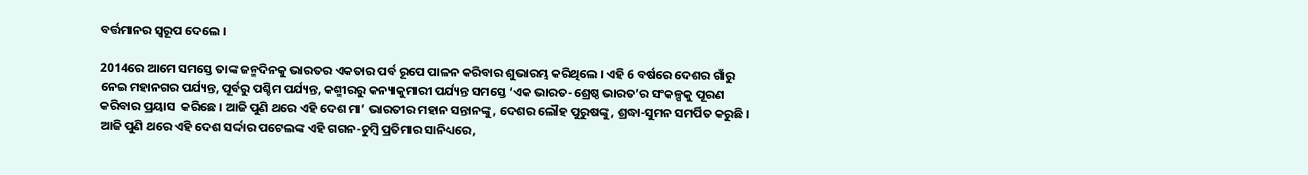ବର୍ତ୍ତମାନର ସ୍ୱରୂପ ଦେଲେ ।

2014ରେ ଆମେ ସମସ୍ତେ ତାଙ୍କ ଜନ୍ମଦିନକୁ ଭାରତର ଏକତାର ପର୍ବ ରୂପେ ପାଳନ କରିବାର ଶୁଭାରମ୍ଭ କରିଥିଲେ । ଏହି 6 ବର୍ଷରେ ଦେଶର ଗାଁରୁ ନେଇ ମହାନଗର ପର୍ଯ୍ୟନ୍ତ, ପୂର୍ବରୁ ପଶ୍ଚିମ ପର୍ଯ୍ୟନ୍ତ, କଶ୍ମୀରରୁ କନ୍ୟାକୁମାରୀ ପର୍ଯ୍ୟନ୍ତ ସମସ୍ତେ ‘ଏକ ଭାରତ-ଶ୍ରେଷ୍ଠ ଭାରତ’ର ସଂକଳ୍ପକୁ ପୂରଣ କରିବାର ପ୍ରୟାସ  କରିଛେ । ଆଜି ପୁଣି ଥରେ ଏହି ଦେଶ ମା’ ଭାରତୀର ମହାନ ସନ୍ତାନଙ୍କୁ, ଦେଶର ଲୌହ ପୁରୁଷଙ୍କୁ, ଶ୍ରଦ୍ଧା-ସୁମନ ସମର୍ପିତ କରୁଛି । ଆଜି ପୁଣି ଥରେ ଏହି ଦେଶ ସର୍ଦ୍ଦାର ପଟେଲଙ୍କ ଏହି ଗଗନ-ଚୁମ୍ବି ପ୍ରତିମାର ସାନିଧ୍ୟରେ,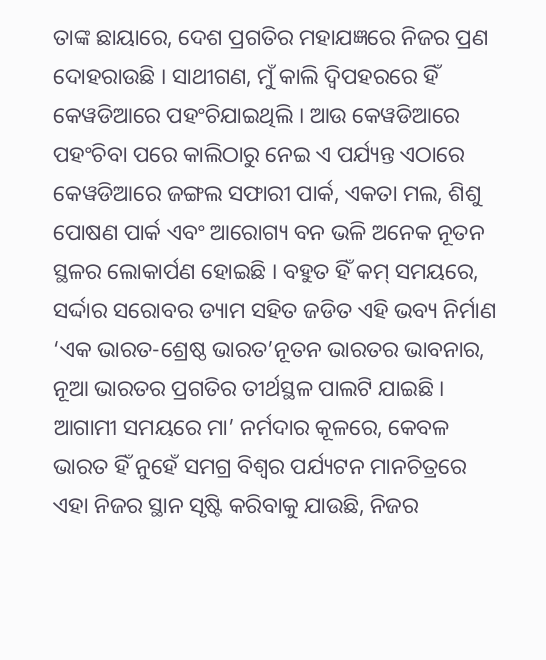ତାଙ୍କ ଛାୟାରେ, ଦେଶ ପ୍ରଗତିର ମହାଯଜ୍ଞରେ ନିଜର ପ୍ରଣ ଦୋହରାଉଛି । ସାଥୀଗଣ, ମୁଁ କାଲି ଦ୍ୱିପହରରେ ହିଁ କେୱଡିଆରେ ପହଂଚିଯାଇଥିଲି । ଆଉ କେୱଡିଆରେ ପହଂଚିବା ପରେ କାଲିଠାରୁ ନେଇ ଏ ପର୍ଯ୍ୟନ୍ତ ଏଠାରେ କେୱଡିଆରେ ଜଙ୍ଗଲ ସଫାରୀ ପାର୍କ, ଏକତା ମଲ, ଶିଶୁ ପୋଷଣ ପାର୍କ ଏବଂ ଆରୋଗ୍ୟ ବନ ଭଳି ଅନେକ ନୂତନ ସ୍ଥଳର ଲୋକାର୍ପଣ ହୋଇଛି । ବହୁତ ହିଁ କମ୍ ସମୟରେ, ସର୍ଦ୍ଦାର ସରୋବର ଡ୍ୟାମ ସହିତ ଜଡିତ ଏହି ଭବ୍ୟ ନିର୍ମାଣ ‘ଏକ ଭାରତ-ଶ୍ରେଷ୍ଠ ଭାରତ’ନୂତନ ଭାରତର ଭାବନାର, ନୂଆ ଭାରତର ପ୍ରଗତିର ତୀର୍ଥସ୍ଥଳ ପାଲଟି ଯାଇଛି । ଆଗାମୀ ସମୟରେ ମା’ ନର୍ମଦାର କୂଳରେ, କେବଳ ଭାରତ ହିଁ ନୁହେଁ ସମଗ୍ର ବିଶ୍ୱର ପର୍ଯ୍ୟଟନ ମାନଚିତ୍ରରେ ଏହା ନିଜର ସ୍ଥାନ ସୃଷ୍ଟି କରିବାକୁ ଯାଉଛି, ନିଜର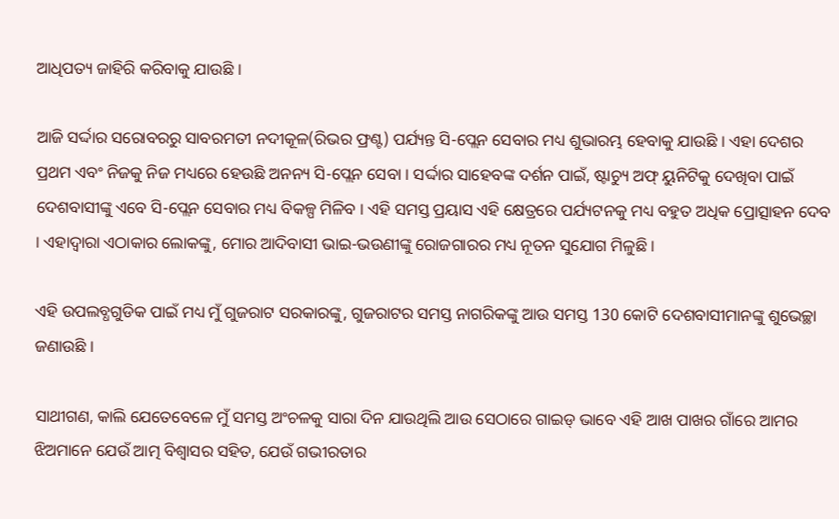ଆଧିପତ୍ୟ ଜାହିରି କରିବାକୁ ଯାଉଛି ।

ଆଜି ସର୍ଦ୍ଦାର ସରୋବରରୁ ସାବରମତୀ ନଦୀକୂଳ(ରିଭର ଫ୍ରଣ୍ଟ) ପର୍ଯ୍ୟନ୍ତ ସି-ପ୍ଲେନ ସେବାର ମଧ୍ୟ ଶୁଭାରମ୍ଭ ହେବାକୁ ଯାଉଛି । ଏହା ଦେଶର ପ୍ରଥମ ଏବଂ ନିଜକୁ ନିଜ ମଧ୍ୟରେ ହେଉଛି ଅନନ୍ୟ ସି-ପ୍ଲେନ ସେବା । ସର୍ଦ୍ଦାର ସାହେବଙ୍କ ଦର୍ଶନ ପାଇଁ, ଷ୍ଟାଚ୍ୟୁ ଅଫ୍ ୟୁନିଟିକୁ ଦେଖିବା ପାଇଁ ଦେଶବାସୀଙ୍କୁ ଏବେ ସି-ପ୍ଲେନ ସେବାର ମଧ୍ୟ ବିକଳ୍ପ ମିଳିବ । ଏହି ସମସ୍ତ ପ୍ରୟାସ ଏହି କ୍ଷେତ୍ରରେ ପର୍ଯ୍ୟଟନକୁ ମଧ୍ୟ ବହୁତ ଅଧିକ ପ୍ରୋତ୍ସାହନ ଦେବ । ଏହାଦ୍ୱାରା ଏଠାକାର ଲୋକଙ୍କୁ, ମୋର ଆଦିବାସୀ ଭାଇ-ଭଉଣୀଙ୍କୁ ରୋଜଗାରର ମଧ୍ୟ ନୂତନ ସୁଯୋଗ ମିଳୁଛି ।

ଏହି ଉପଲବ୍ଧଗୁଡିକ ପାଇଁ ମଧ୍ୟ ମୁଁ ଗୁଜରାଟ ସରକାରଙ୍କୁ, ଗୁଜରାଟର ସମସ୍ତ ନାଗରିକଙ୍କୁ ଆଉ ସମସ୍ତ 130 କୋଟି ଦେଶବାସୀମାନଙ୍କୁ ଶୁଭେଚ୍ଛା ଜଣାଉଛି ।

ସାଥୀଗଣ, କାଲି ଯେତେବେଳେ ମୁଁ ସମସ୍ତ ଅଂଚଳକୁ ସାରା ଦିନ ଯାଉଥିଲି ଆଉ ସେଠାରେ ଗାଇଡ୍ ଭାବେ ଏହି ଆଖ ପାଖର ଗାଁରେ ଆମର ଝିଅମାନେ ଯେଉଁ ଆତ୍ମ ବିଶ୍ଵାସର ସହିତ, ଯେଉଁ ଗଭୀରତାର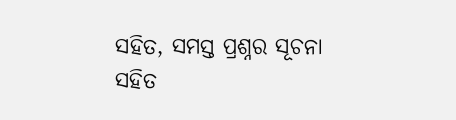ସହିତ, ସମସ୍ତ ପ୍ରଶ୍ନର ସୂଚନା ସହିତ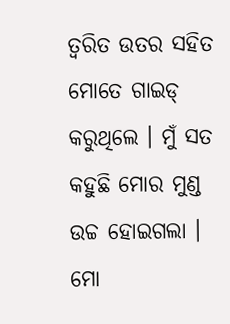ତ୍ୱରିତ ଉତର ସହିତ ମୋତେ ଗାଇଡ୍ କରୁଥିଲେ । ମୁଁ ସତ କହୁଛି ମୋର ମୁଣ୍ଡ ଉଚ୍ଚ ହୋଇଗଲା । ମୋ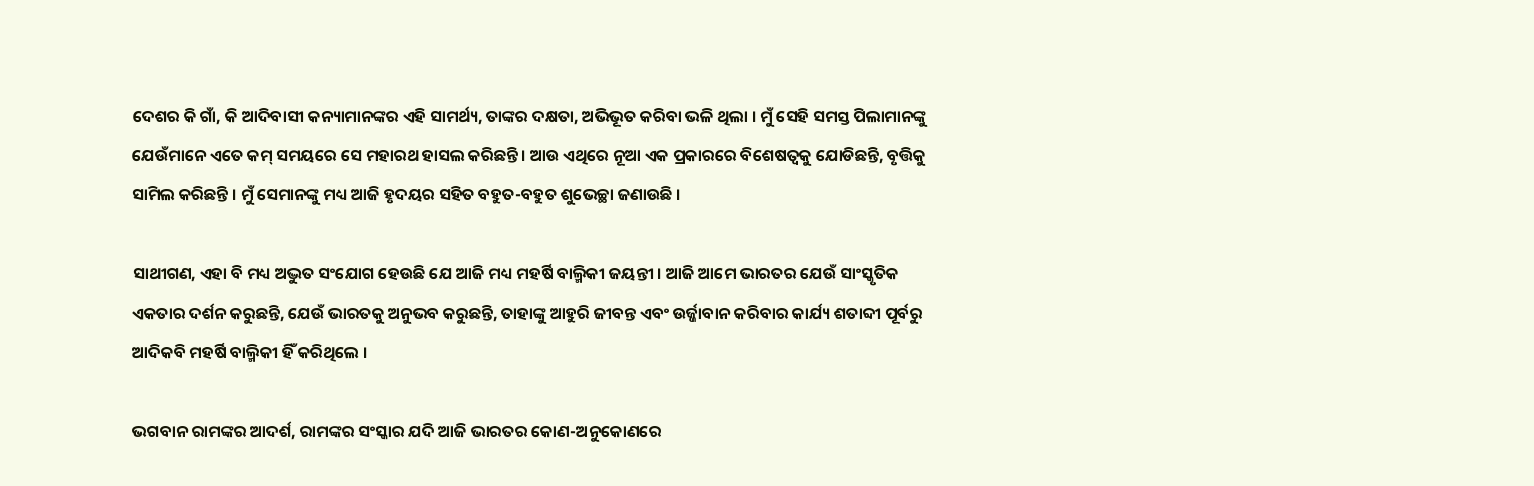ଦେଶର କି ଗାଁ, କି ଆଦିବାସୀ କନ୍ୟାମାନଙ୍କର ଏହି ସାମର୍ଥ୍ୟ, ତାଙ୍କର ଦକ୍ଷତା, ଅଭିଭୂତ କରିବା ଭଳି ଥିଲା । ମୁଁ ସେହି ସମସ୍ତ ପିଲାମାନଙ୍କୁ ଯେଉଁମାନେ ଏତେ କମ୍ ସମୟରେ ସେ ମହାରଥ ହାସଲ କରିଛନ୍ତି । ଆଉ ଏଥିରେ ନୂଆ ଏକ ପ୍ରକାରରେ ବିଶେଷତ୍ୱକୁ ଯୋଡିଛନ୍ତି, ବୃତ୍ତିକୁ ସାମିଲ କରିଛନ୍ତି । ମୁଁ ସେମାନଙ୍କୁ ମଧ୍ୟ ଆଜି ହୃଦୟର ସହିତ ବହୁତ-ବହୁତ ଶୁଭେଚ୍ଛା ଜଣାଉଛି ।

ସାଥୀଗଣ, ଏହା ବି ମଧ୍ୟ ଅଦ୍ଭୁତ ସଂଯୋଗ ହେଉଛି ଯେ ଆଜି ମଧ୍ୟ ମହର୍ଷି ବାଲ୍ମିକୀ ଜୟନ୍ତୀ । ଆଜି ଆମେ ଭାରତର ଯେଉଁ ସାଂସ୍କୃତିକ ଏକତାର ଦର୍ଶନ କରୁଛନ୍ତି, ଯେଉଁ ଭାରତକୁ ଅନୁଭବ କରୁଛନ୍ତି, ତାହାଙ୍କୁ ଆହୁରି ଜୀବନ୍ତ ଏବଂ ଉର୍ଜ୍ଜାବାନ କରିବାର କାର୍ଯ୍ୟ ଶତାବ୍ଦୀ ପୂର୍ବରୁ ଆଦିକବି ମହର୍ଷି ବାଲ୍ମିକୀ ହିଁ କରିଥିଲେ ।

ଭଗବାନ ରାମଙ୍କର ଆଦର୍ଶ, ରାମଙ୍କର ସଂସ୍କାର ଯଦି ଆଜି ଭାରତର କୋଣ-ଅନୁକୋଣରେ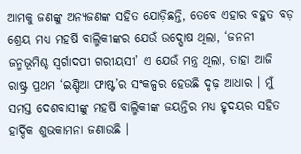ଆମକୁ ଜଣଙ୍କୁ ଅନ୍ୟଜଣଙ୍କ ସହିତ ଯୋଡ଼ିଛନ୍ତି, ତେବେ ଏହାର ବହୁତ ବଡ଼ ଶ୍ରେୟ ମଧ୍ୟ ମହର୍ଷି ବାଲ୍ମିକୀଙ୍କର ଯେଉଁ ଉଦ୍ଘୋଷ ଥିଲା, ‘ଜନନୀ ଜନ୍ମଭୂମିଶ୍ଚ ସ୍ୱର୍ଗାଦପୀ ଗରୀୟସୀ’ ଏ ଯେଉଁ ମନ୍ତ୍ର ଥିଲା, ତାହା ଆଜି ରାଷ୍ଟ୍ର ପ୍ରଥମ ‘ଇଣ୍ଡିଆ ଫାଷ୍ଟ’ର ସଂକଳ୍ପର ହେଉଛି ଦୃଢ଼ ଆଧାର । ମୁଁ ସମସ୍ତ ଦେଶବାସୀଙ୍କୁ ମହର୍ଷି ବାଲ୍ମିକୀଙ୍କ ଜୟନ୍ତିର ମଧ୍ୟ ହୃଦୟର ସହିତ ହାର୍ଦ୍ଦିକ ଶୁଭକାମନା ଜଣାଉଛି ।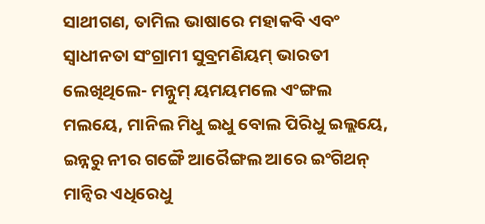ସାଥୀଗଣ, ତାମିଲ ଭାଷାରେ ମହାକବି ଏବଂ ସ୍ୱାଧୀନତା ସଂଗ୍ରାମୀ ସୁବ୍ରମଣିୟମ୍ ଭାରତୀ ଲେଖିଥିଲେ- ମନ୍ନୁମ୍ ୟମୟମଲେ ଏଂଙ୍ଗଲ ମଲୟେ, ମାନିଲ ମିଧୁ ଇଧୁ ବୋଲ ପିରିଧୁ ଇଲ୍ଲୟେ, ଇନ୍ନରୁ ନୀର ଗଙ୍ଗୈ ଆରୈଙ୍ଗଲ ଆରେ ଇଂଗିଥନ୍ ମାନ୍ୱିର ଏଧିରେଧୁ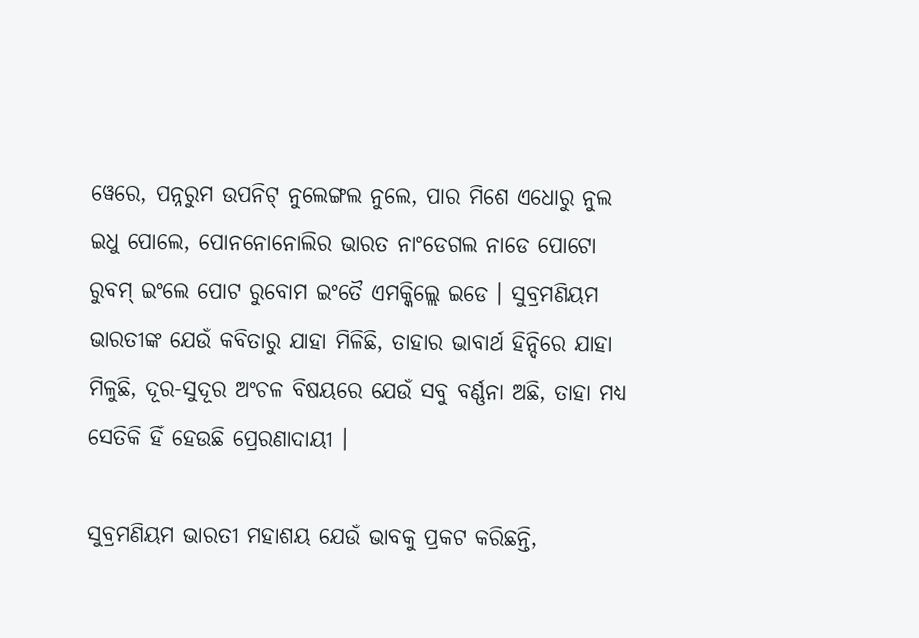ୱେରେ, ପନ୍ନରୁମ ଉପନିଟ୍ ନୁଲେଙ୍ଗଲ ନୁଲେ, ପାର ମିଶେ ଏଧୋରୁ ନୁଲ ଇଧୁ ପୋଲେ, ପୋନନୋନୋଲିର ଭାରତ ନାଂଡେଗଲ ନାଡେ ପୋଟୋ ରୁବମ୍ ଇଂଲେ ପୋଟ ରୁବୋମ ଇଂତୈ ଏମକ୍କିଲ୍ଲେ ଇଡେ । ସୁବ୍ରମଣିୟମ ଭାରତୀଙ୍କ ଯେଉଁ କବିତାରୁ ଯାହା ମିଳିଛି, ତାହାର ଭାବାର୍ଥ ହିନ୍ଦିରେ ଯାହା ମିଳୁଛି, ଦୂର-ସୁଦୂର ଅଂଚଳ ବିଷୟରେ ଯେଉଁ ସବୁ ବର୍ଣ୍ଣନା ଅଛି, ତାହା ମଧ୍ୟ ସେତିକି ହିଁ ହେଉଛି ପ୍ରେରଣାଦାୟୀ ।

ସୁବ୍ରମଣିୟମ ଭାରତୀ ମହାଶୟ ଯେଉଁ ଭାବକୁ ପ୍ରକଟ କରିଛନ୍ତି,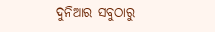ଦୁନିଆର ସବୁଠାରୁ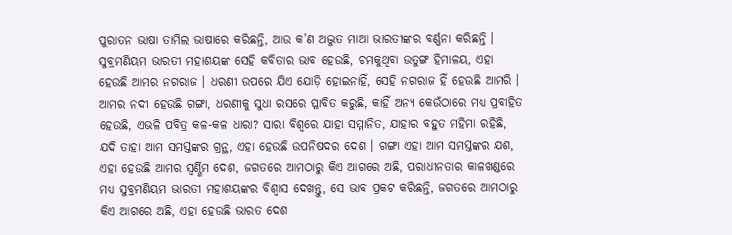ପୁରାତନ ଭାଷା ତାମିଲ ଭାଷାରେ କରିଛନ୍ତି, ଆଉ କ’ଣ ଅଦ୍ଭୁତ ମାଆ ଭାରତୀଙ୍କର ବର୍ଣ୍ଣନା କରିଛନ୍ତି । ସୁବ୍ରମଣିୟମ ଭାରତୀ ମହାଶୟଙ୍କ ସେହି କବିତାର ଭାବ ହେଉଛି, ଚମକୁଥିବା ଉତୁଙ୍ଗ ହିମାଳୟ, ଏହା ହେଉଛି ଆମର ନଗରାଜ । ଧରଣୀ ଉପରେ ଯିଏ ଯୋଡ଼ି ହୋଇନାହିଁ, ସେହି ନଗରାଜ ହିଁ ହେଉଛି ଆମରି । ଆମର ନଦୀ ହେଉଛି ଗଙ୍ଗା, ଧରଣୀକୁ ସୁଧା ରସରେ ପ୍ଳାବିତ କରୁଛି, କାହିଁ ଅନ୍ୟ କେଉଁଠାରେ ମଧ୍ୟ ପ୍ରବାହିତ ହେଉଛି, ଏଭଳି ପବିତ୍ର କଳ-କଳ ଧାରା? ସାରା ବିଶ୍ୱରେ ଯାହା ସମ୍ମାନିତ, ଯାହାର ବହୁତ ମହିମା ରହିଛି, ଯଦି ତାହା ଆମ ସମସ୍ତଙ୍କର ଗ୍ରନ୍ଥ, ଏହା ହେଉଛି ଉପନିଷଦର ଦେଶ । ଗଙ୍ଗା ଏହା ଆମ ସମସ୍ତଙ୍କର ଯଶ, ଏହା ହେଉଛି ଆମର ସ୍ୱର୍ଣ୍ଣିମ ଦେଶ, ଜଗତରେ ଆମଠାରୁ କିଏ ଆଗରେ ଅଛି, ପରାଧୀନତାର କାଳଖଣ୍ଡରେ ମଧ୍ୟ ସୁବ୍ରମଣିୟମ ଭାରତୀ ମହାଶୟଙ୍କର ବିଶ୍ୱାସ ଦେଖନ୍ତୁ, ସେ ଭାବ ପ୍ରକଟ କରିଛନ୍ତି, ଜଗତରେ ଆମଠାରୁ କିଏ ଆଗରେ ଅଛି, ଏହା ହେଉଛି ଭାରତ ଦେଶ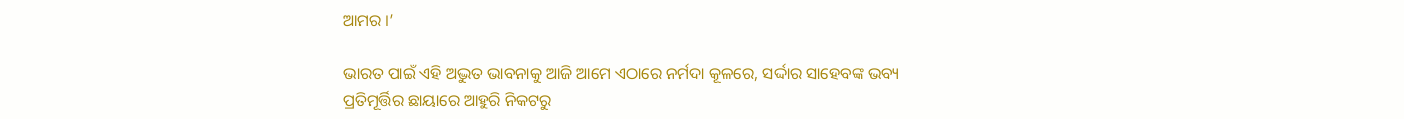ଆମର ।’

ଭାରତ ପାଇଁ ଏହି ଅଦ୍ଭୁତ ଭାବନାକୁ ଆଜି ଆମେ ଏଠାରେ ନର୍ମଦା କୂଳରେ, ସର୍ଦ୍ଦାର ସାହେବଙ୍କ ଭବ୍ୟ ପ୍ରତିମୂର୍ତ୍ତିର ଛାୟାରେ ଆହୁରି ନିକଟରୁ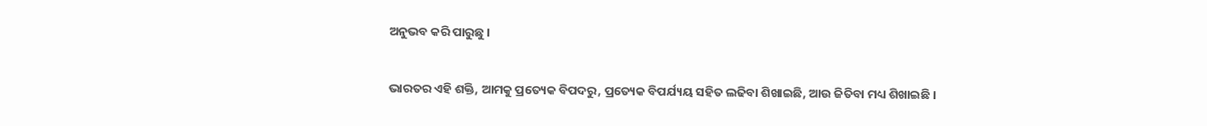ଅନୁଭବ କରି ପାରୁଛୁ ।

ଭାରତର ଏହି ଶକ୍ତି, ଆମକୁ ପ୍ରତ୍ୟେକ ବିପଦରୁ, ପ୍ରତ୍ୟେକ ବିପର୍ଯ୍ୟୟ ସହିତ ଲଢିବା ଶିଖାଇଛି, ଆଉ ଜିତିବା ମଧ୍ୟ ଶିଖାଇଛି ।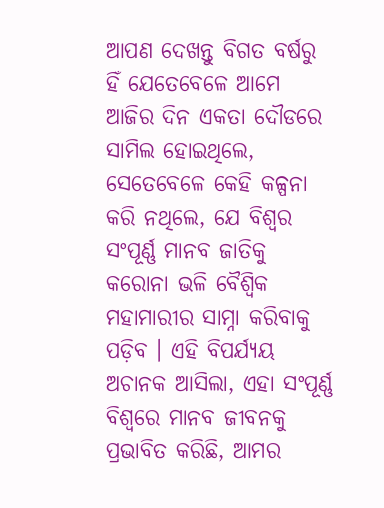ଆପଣ ଦେଖନ୍ତୁ ବିଗତ ବର୍ଷରୁ ହିଁ ଯେତେବେଳେ ଆମେ ଆଜିର ଦିନ ଏକତା ଦୌଡରେ ସାମିଲ ହୋଇଥିଲେ, ସେତେବେଳେ କେହି କଳ୍ପନା କରି ନଥିଲେ, ଯେ ବିଶ୍ୱର ସଂପୂର୍ଣ୍ଣ ମାନବ ଜାତିକୁ କରୋନା ଭଳି ବୈଶ୍ୱିକ ମହାମାରୀର ସାମ୍ନା କରିବାକୁ ପଡ଼ିବ । ଏହି ବିପର୍ଯ୍ୟୟ ଅଚାନକ ଆସିଲା, ଏହା ସଂପୂର୍ଣ୍ଣ ବିଶ୍ୱରେ ମାନବ ଜୀବନକୁ ପ୍ରଭାବିତ କରିଛି, ଆମର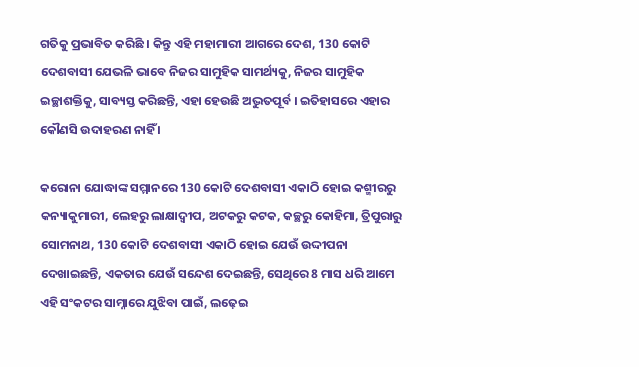ଗତିକୁ ପ୍ରଭାବିତ କରିଛି । କିନ୍ତୁ ଏହି ମହାମାରୀ ଆଗରେ ଦେଶ, 130 କୋଟି ଦେଶବାସୀ ଯେଭଳି ଭାବେ ନିଜର ସାମୁହିକ ସାମର୍ଥ୍ୟକୁ, ନିଜର ସାମୁହିକ ଇଚ୍ଛାଶକ୍ତିକୁ, ସାବ୍ୟସ୍ତ କରିଛନ୍ତି, ଏହା ହେଉଛି ଅଦ୍ଭୁତପୂର୍ବ । ଇତିହାସରେ ଏହାର କୌଣସି ଉଦାହରଣ ନାହିଁ ।

କରୋନା ଯୋଦ୍ଧାଙ୍କ ସମ୍ମାନରେ 130 କୋଟି ଦେଶବାସୀ ଏକାଠି ହୋଇ କଶ୍ମୀରରୁ କନ୍ୟାକୁମାରୀ, ଲେହରୁ ଲାକ୍ଷାଦ୍ୱୀପ, ଅଟକରୁ କଟକ, କଚ୍ଛରୁ କୋହିମା, ତ୍ରିପୁରାରୁ ସୋମନାଥ, 130 କୋଟି ଦେଶବାସୀ ଏକାଠି ହୋଇ ଯେଉଁ ଉଦ୍ଦୀପନା ଦେଖାଇଛନ୍ତି, ଏକତାର ଯେଉଁ ସନ୍ଦେଶ ଦେଇଛନ୍ତି, ସେଥିରେ 8 ମାସ ଧରି ଆମେ ଏହି ସଂକଟର ସାମ୍ନାରେ ଯୁଝିବା ପାଇଁ, ଲଢ଼େଇ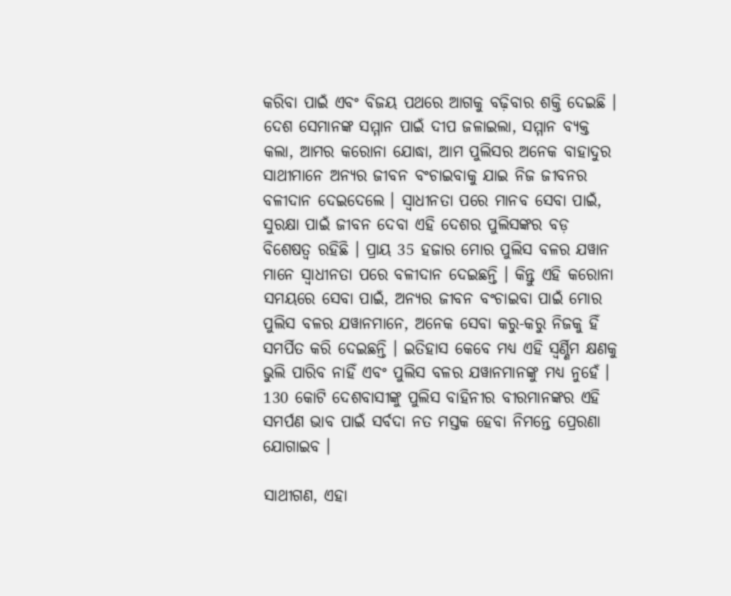କରିବା ପାଇଁ ଏବଂ ବିଜୟ ପଥରେ ଆଗକୁ ବଢ଼ିବାର ଶକ୍ତି ଦେଇଛି । ଦେଶ ସେମାନଙ୍କ ସମ୍ମାନ ପାଇଁ ଦୀପ ଜଳାଇଲା, ସମ୍ମାନ ବ୍ୟକ୍ତ କଲା, ଆମର କରୋନା ଯୋଦ୍ଧା, ଆମ ପୁଲିସର ଅନେକ ବାହାଦୁର ସାଥୀମାନେ ଅନ୍ୟର ଜୀବନ ବଂଚାଇବାକୁ ଯାଇ ନିଜ ଜୀବନର ବଳୀଦାନ ଦେଇଦେଲେ । ସ୍ୱାଧୀନତା ପରେ ମାନବ ସେବା ପାଇଁ, ସୁରକ୍ଷା ପାଇଁ ଜୀବନ ଦେବା ଏହି ଦେଶର ପୁଲିସଙ୍କର ବଡ଼ ବିଶେଷତ୍ୱ ରହିଛି । ପ୍ରାୟ 35 ହଜାର ମୋର ପୁଲିସ ବଳର ଯୱାନ ମାନେ ସ୍ୱାଧୀନତା ପରେ ବଳୀଦାନ ଦେଇଛନ୍ତି । କିନ୍ତୁ ଏହି କରୋନା ସମୟରେ ସେବା ପାଇଁ, ଅନ୍ୟର ଜୀବନ ବଂଚାଇବା ପାଇଁ ମୋର ପୁଲିସ ବଳର ଯୱାନମାନେ, ଅନେକ ସେବା କରୁ-କରୁ ନିଜକୁ ହିଁ ସମର୍ପିତ କରି ଦେଇଛନ୍ତି । ଇତିହାସ କେବେ ମଧ୍ୟ ଏହି ସ୍ୱର୍ଣ୍ଣିମ କ୍ଷଣକୁ ଭୁଲି ପାରିବ ନାହିଁ ଏବଂ ପୁଲିସ ବଳର ଯୱାନମାନଙ୍କୁ ମଧ୍ୟ ନୁହେଁ । 130 କୋଟି ଦେଶବାସୀଙ୍କୁ ପୁଲିସ ବାହିନୀର ବୀରମାନଙ୍କର ଏହି ସମର୍ପଣ ଭାବ ପାଇଁ ସର୍ବଦା ନତ ମସ୍ତକ ହେବା ନିମନ୍ତେ ପ୍ରେରଣା ଯୋଗାଇବ ।

ସାଥୀଗଣ, ଏହା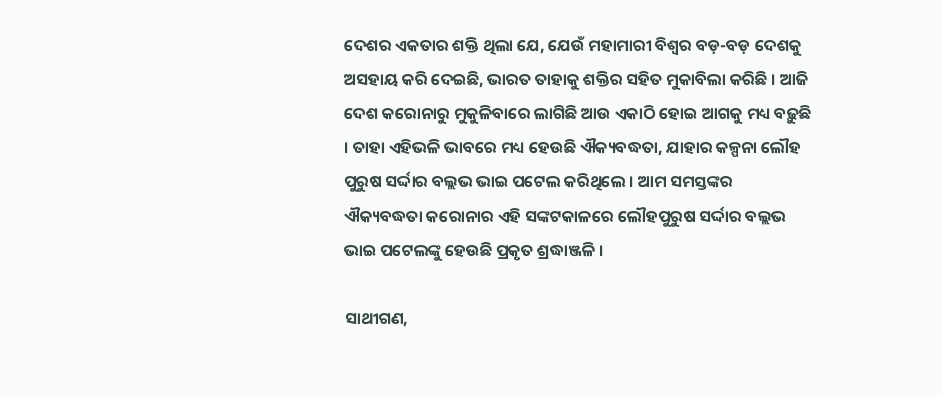ଦେଶର ଏକତାର ଶକ୍ତି ଥିଲା ଯେ, ଯେଉଁ ମହାମାରୀ ବିଶ୍ୱର ବଡ଼-ବଡ଼ ଦେଶକୁ ଅସହାୟ କରି ଦେଇଛି, ଭାରତ ତାହାକୁ ଶକ୍ତିର ସହିତ ମୁକାବିଲା କରିଛି । ଆଜି ଦେଶ କରୋନାରୁ ମୁକୁଳିବାରେ ଲାଗିଛି ଆଉ ଏକାଠି ହୋଇ ଆଗକୁ ମଧ୍ୟ ବଢ଼ୁଛି । ତାହା ଏହିଭଳି ଭାବରେ ମଧ୍ୟ ହେଉଛି ଐକ୍ୟବଦ୍ଧତା, ଯାହାର କଳ୍ପନା ଲୌହ ପୁରୁଷ ସର୍ଦ୍ଦାର ବଲ୍ଲଭ ଭାଇ ପଟେଲ କରିଥିଲେ । ଆମ ସମସ୍ତଙ୍କର ଐକ୍ୟବଦ୍ଧତା କରୋନାର ଏହି ସଙ୍କଟକାଳରେ ଲୌହପୁରୁଷ ସର୍ଦ୍ଦାର ବଲ୍ଲଭ ଭାଇ ପଟେଲଙ୍କୁ ହେଉଛି ପ୍ରକୃତ ଶ୍ରଦ୍ଧାଞ୍ଜଳି ।

ସାଥୀଗଣ,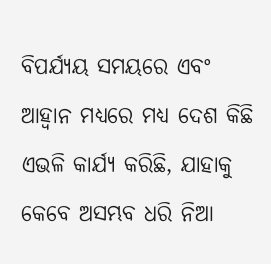ବିପର୍ଯ୍ୟୟ ସମୟରେ ଏବଂ ଆହ୍ୱାନ ମଧ୍ୟରେ ମଧ୍ୟ ଦେଶ କିଛି ଏଭଳି କାର୍ଯ୍ୟ କରିଛି, ଯାହାକୁ କେବେ ଅସମ୍ଭବ ଧରି ନିଆ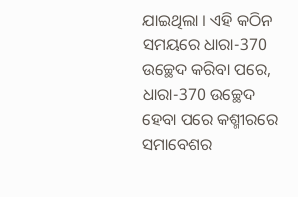ଯାଇଥିଲା । ଏହି କଠିନ ସମୟରେ ଧାରା-370 ଉଚ୍ଛେଦ କରିବା ପରେ, ଧାରା-370 ଉଚ୍ଛେଦ ହେବା ପରେ କଶ୍ମୀରରେ ସମାବେଶର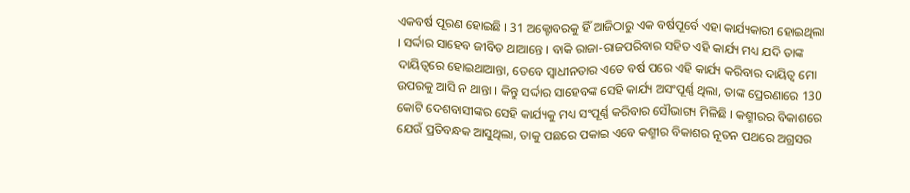ଏକବର୍ଷ ପୂରଣ ହୋଇଛି । 31 ଅକ୍ଟୋବରକୁ ହିଁ ଆଜିଠାରୁ ଏକ ବର୍ଷପୂର୍ବେ ଏହା କାର୍ଯ୍ୟକାରୀ ହୋଇଥିଲା । ସର୍ଦ୍ଦାର ସାହେବ ଜୀବିତ ଥାଆନ୍ତେ । ବାକି ରାଜା-ରାଜପରିବାର ସହିତ ଏହି କାର୍ଯ୍ୟ ମଧ୍ୟ ଯଦି ତାଙ୍କ ଦାୟିତ୍ୱରେ ହୋଇଥାଆନ୍ତା, ତେବେ ସ୍ୱାଧୀନତାର ଏତେ ବର୍ଷ ପରେ ଏହି କାର୍ଯ୍ୟ କରିବାର ଦାୟିତ୍ୱ ମୋ ଉପରକୁ ଆସି ନ ଥାନ୍ତା । କିନ୍ତୁ ସର୍ଦ୍ଦାର ସାହେବଙ୍କ ସେହି କାର୍ଯ୍ୟ ଅସଂପୂର୍ଣ୍ଣ ଥିଲା, ତାଙ୍କ ପ୍ରେରଣାରେ 130 କୋଟି ଦେଶବାସୀଙ୍କର ସେହି କାର୍ଯ୍ୟକୁ ମଧ୍ୟ ସଂପୂର୍ଣ୍ଣ କରିବାର ସୌଭାଗ୍ୟ ମିଳିଛି । କଶ୍ମୀରର ବିକାଶରେ ଯେଉଁ ପ୍ରତିବନ୍ଧକ ଆସୁଥିଲା, ତାକୁ ପଛରେ ପକାଇ ଏବେ କଶ୍ମୀର ବିକାଶର ନୂତନ ପଥରେ ଅଗ୍ରସର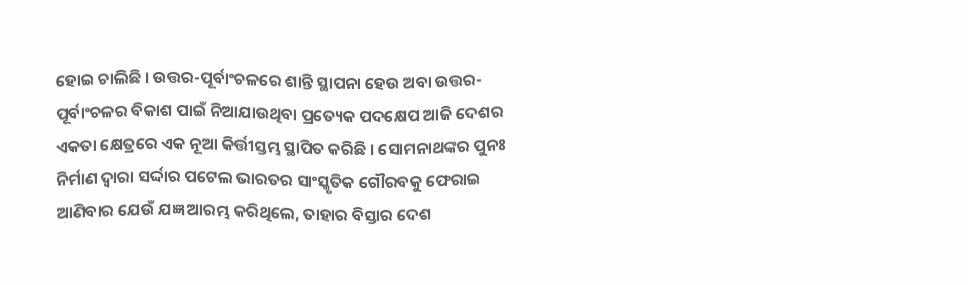ହୋଇ ଚାଲିଛି । ଉତ୍ତର-ପୂର୍ବାଂଚଳରେ ଶାନ୍ତି ସ୍ଥାପନା ହେଉ ଅବା ଉତ୍ତର-ପୂର୍ବାଂଚଳର ବିକାଶ ପାଇଁ ନିଆଯାଉଥିବା ପ୍ରତ୍ୟେକ ପଦକ୍ଷେପ ଆଜି ଦେଶର ଏକତା କ୍ଷେତ୍ରରେ ଏକ ନୂଆ କିର୍ତ୍ତୀସ୍ତମ୍ଭ ସ୍ଥାପିତ କରିଛି । ସୋମନାଥଙ୍କର ପୁନଃ ନିର୍ମାଣ ଦ୍ୱାରା ସର୍ଦ୍ଦାର ପଟେଲ ଭାରତର ସାଂସ୍କୃତିକ ଗୌରବକୁ ଫେରାଇ ଆଣିବାର ଯେଉଁ ଯଜ୍ଞ ଆରମ୍ଭ କରିଥିଲେ, ତାହାର ବିସ୍ତାର ଦେଶ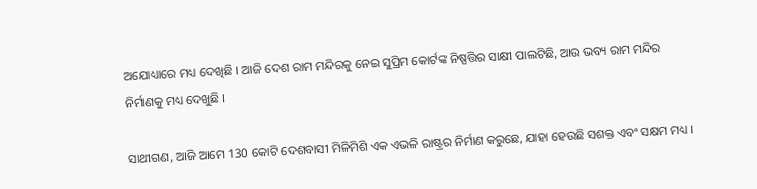ଅଯୋଧ୍ୟାରେ ମଧ୍ୟ ଦେଖିଛି । ଆଜି ଦେଶ ରାମ ମନ୍ଦିରକୁ ନେଇ ସୁପ୍ରିମ କୋର୍ଟଙ୍କ ନିଷ୍ପତ୍ତିର ସାକ୍ଷୀ ପାଲଟିଛି, ଆଉ ଭବ୍ୟ ରାମ ମନ୍ଦିର ନିର୍ମାଣକୁ ମଧ୍ୟ ଦେଖୁଛି ।

ସାଥୀଗଣ, ଆଜି ଆମେ 130 କୋଟି ଦେଶବାସୀ ମିଳିମିଶି ଏକ ଏଭଳି ରାଷ୍ଟ୍ରର ନିର୍ମାଣ କରୁଛେ, ଯାହା ହେଉଛି ସଶକ୍ତ ଏବଂ ସକ୍ଷମ ମଧ୍ୟ ।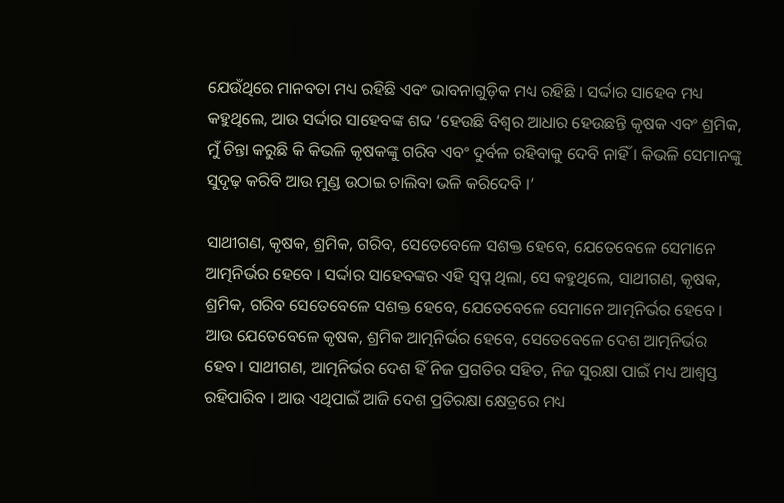ଯେଉଁଥିରେ ମାନବତା ମଧ୍ୟ ରହିଛି ଏବଂ ଭାବନାଗୁଡ଼ିକ ମଧ୍ୟ ରହିଛି । ସର୍ଦ୍ଦାର ସାହେବ ମଧ୍ୟ କହୁଥିଲେ, ଆଉ ସର୍ଦ୍ଦାର ସାହେବଙ୍କ ଶବ୍ଦ ‘ହେଉଛି ବିଶ୍ୱର ଆଧାର ହେଉଛନ୍ତି କୃଷକ ଏବଂ ଶ୍ରମିକ, ମୁଁ ଚିନ୍ତା କରୁଛି କି କିଭଳି କୃଷକଙ୍କୁ ଗରିବ ଏବଂ ଦୁର୍ବଳ ରହିବାକୁ ଦେବି ନାହିଁ । କିଭଳି ସେମାନଙ୍କୁ ସୁଦୃଢ଼ କରିବି ଆଉ ମୁଣ୍ଡ ଉଠାଇ ଚାଲିବା ଭଳି କରିଦେବି ।’

ସାଥୀଗଣ, କୃଷକ, ଶ୍ରମିକ, ଗରିବ, ସେତେବେଳେ ସଶକ୍ତ ହେବେ, ଯେତେବେଳେ ସେମାନେ ଆତ୍ମନିର୍ଭର ହେବେ । ସର୍ଦ୍ଦାର ସାହେବଙ୍କର ଏହି ସ୍ୱପ୍ନ ଥିଲା, ସେ କହୁଥିଲେ, ସାଥୀଗଣ, କୃଷକ, ଶ୍ରମିକ, ଗରିବ ସେତେବେଳେ ସଶକ୍ତ ହେବେ, ଯେତେବେଳେ ସେମାନେ ଆତ୍ମନିର୍ଭର ହେବେ । ଆଉ ଯେତେବେଳେ କୃଷକ, ଶ୍ରମିକ ଆତ୍ମନିର୍ଭର ହେବେ, ସେତେବେଳେ ଦେଶ ଆତ୍ମନିର୍ଭର ହେବ । ସାଥୀଗଣ, ଆତ୍ମନିର୍ଭର ଦେଶ ହିଁ ନିଜ ପ୍ରଗତିର ସହିତ, ନିଜ ସୁରକ୍ଷା ପାଇଁ ମଧ୍ୟ ଆଶ୍ୱସ୍ତ ରହିପାରିବ । ଆଉ ଏଥିପାଇଁ ଆଜି ଦେଶ ପ୍ରତିରକ୍ଷା କ୍ଷେତ୍ରରେ ମଧ୍ୟ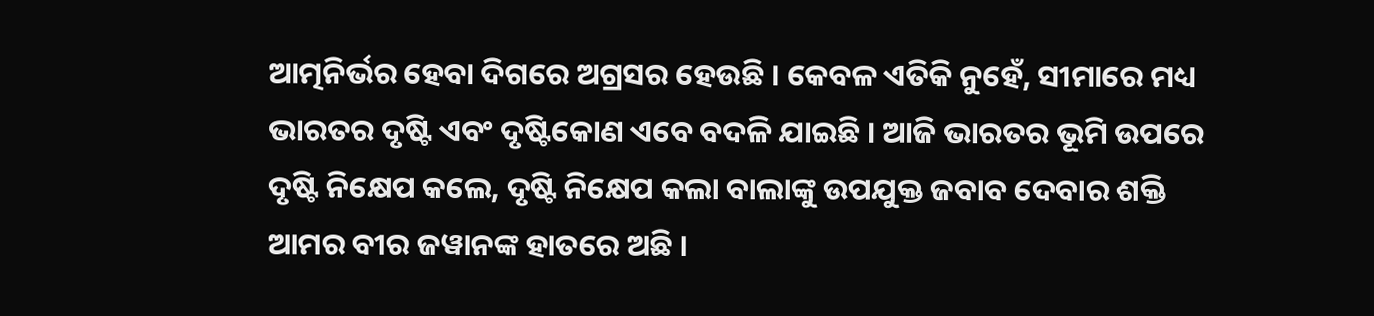ଆତ୍ମନିର୍ଭର ହେବା ଦିଗରେ ଅଗ୍ରସର ହେଉଛି । କେବଳ ଏତିକି ନୁହେଁ, ସୀମାରେ ମଧ୍ୟ ଭାରତର ଦୃଷ୍ଟି ଏବଂ ଦୃଷ୍ଟିକୋଣ ଏବେ ବଦଳି ଯାଇଛି । ଆଜି ଭାରତର ଭୂମି ଉପରେ ଦୃଷ୍ଟି ନିକ୍ଷେପ କଲେ, ଦୃଷ୍ଟି ନିକ୍ଷେପ କଲା ବାଲାଙ୍କୁ ଉପଯୁକ୍ତ ଜବାବ ଦେବାର ଶକ୍ତି ଆମର ବୀର ଜୱାନଙ୍କ ହାତରେ ଅଛି ।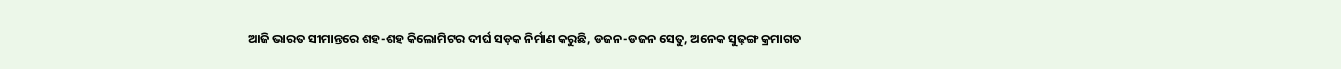ଆଜି ଭାରତ ସୀମାନ୍ତରେ ଶହ-ଶହ କିଲୋମିଟର ଦୀର୍ଘ ସଡ଼କ ନିର୍ମାଣ କରୁଛି, ଡଜନ-ଡଜନ ସେତୁ, ଅନେକ ସୁଢ଼ଙ୍ଗ କ୍ରମାଗତ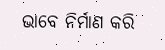ଭାବେ ନିର୍ମାଣ କରି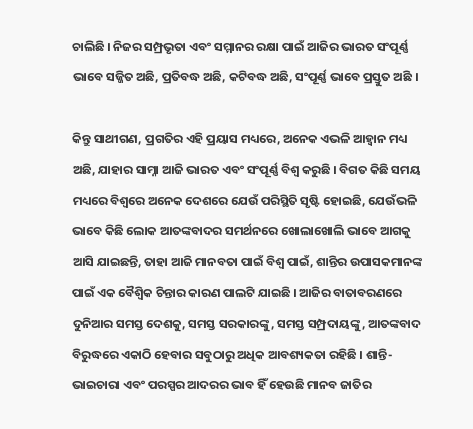ଚାଲିଛି । ନିଜର ସମ୍ପ୍ରଭୃତା ଏବଂ ସମ୍ମାନର ରକ୍ଷା ପାଇଁ ଆଜିର ଭାରତ ସଂପୂର୍ଣ୍ଣ ଭାବେ ସଜ୍ଜିତ ଅଛି, ପ୍ରତିବଦ୍ଧ ଅଛି, କଟିବଦ୍ଧ ଅଛି, ସଂପୂର୍ଣ୍ଣ ଭାବେ ପ୍ରସ୍ତୁତ ଅଛି ।

କିନ୍ତୁ ସାଥୀଗଣ, ପ୍ରଗତିର ଏହି ପ୍ରୟାସ ମଧ୍ୟରେ, ଅନେକ ଏଭଳି ଆହ୍ୱାନ ମଧ୍ୟ ଅଛି, ଯାହାର ସାମ୍ନା ଆଜି ଭାରତ ଏବଂ ସଂପୂର୍ଣ୍ଣ ବିଶ୍ୱ କରୁଛି । ବିଗତ କିଛି ସମୟ ମଧ୍ୟରେ ବିଶ୍ୱରେ ଅନେକ ଦେଶରେ ଯେଉଁ ପରିସ୍ଥିତି ସୃଷ୍ଟି ହୋଇଛି, ଯେଉଁଭଳି ଭାବେ କିଛି ଲୋକ ଆତଙ୍କବାଦର ସମର୍ଥନରେ ଖୋଲାଖୋଲି ଭାବେ ଆଗକୁ ଆସି ଯାଇଛନ୍ତି, ତାହା ଆଜି ମାନବତା ପାଇଁ ବିଶ୍ୱ ପାଇଁ, ଶାନ୍ତିର ଉପାସକମାନଙ୍କ ପାଇଁ ଏକ ବୈଶ୍ୱିକ ଚିନ୍ତାର କାରଣ ପାଲଟି ଯାଇଛି । ଆଜିର ବାତାବରଣରେ ଦୁନିଆର ସମସ୍ତ ଦେଶକୁ, ସମସ୍ତ ସରକାରଙ୍କୁ, ସମସ୍ତ ସମ୍ପ୍ରଦାୟଙ୍କୁ, ଆତଙ୍କବାଦ ବିରୁଦ୍ଧରେ ଏକାଠି ହେବାର ସବୁଠାରୁ ଅଧିକ ଆବଶ୍ୟକତା ରହିଛି । ଶାନ୍ତି-ଭାଇଚାରା ଏବଂ ପରସ୍ପର ଆଦରର ଭାବ ହିଁ ହେଉଛି ମାନବ ଜାତିର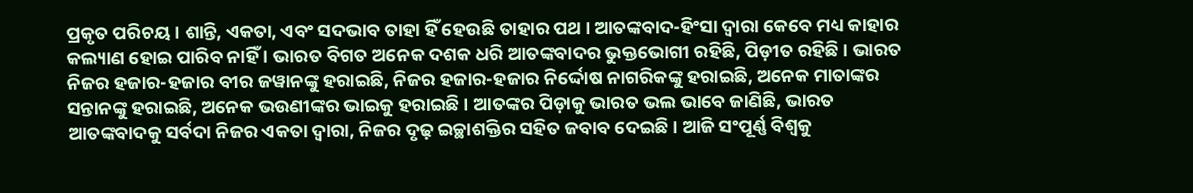ପ୍ରକୃତ ପରିଚୟ । ଶାନ୍ତି, ଏକତା, ଏବଂ ସଦଭାବ ତାହା ହିଁ ହେଉଛି ତାହାର ପଥ । ଆତଙ୍କବାଦ-ହିଂସା ଦ୍ୱାରା କେବେ ମଧ୍ୟ କାହାର କଲ୍ୟାଣ ହୋଇ ପାରିବ ନାହିଁ । ଭାରତ ବିଗତ ଅନେକ ଦଶକ ଧରି ଆତଙ୍କବାଦର ଭୁକ୍ତଭୋଗୀ ରହିଛି, ପିଡ଼ୀତ ରହିଛି । ଭାରତ ନିଜର ହଜାର-ହଜାର ବୀର ଜୱାନଙ୍କୁ ହରାଇଛି, ନିଜର ହଜାର-ହଜାର ନିର୍ଦ୍ଦୋଷ ନାଗରିକଙ୍କୁ ହରାଇଛି, ଅନେକ ମାତାଙ୍କର ସନ୍ତାନଙ୍କୁ ହରାଇଛି, ଅନେକ ଭଉଣୀଙ୍କର ଭାଇକୁ ହରାଇଛି । ଆତଙ୍କର ପିଡ଼ାକୁ ଭାରତ ଭଲ ଭାବେ ଜାଣିଛି, ଭାରତ ଆତଙ୍କବାଦକୁ ସର୍ବଦା ନିଜର ଏକତା ଦ୍ୱାରା, ନିଜର ଦୃଢ଼ ଇଚ୍ଛାଶକ୍ତିର ସହିତ ଜବାବ ଦେଇଛି । ଆଜି ସଂପୂର୍ଣ୍ଣ ବିଶ୍ୱକୁ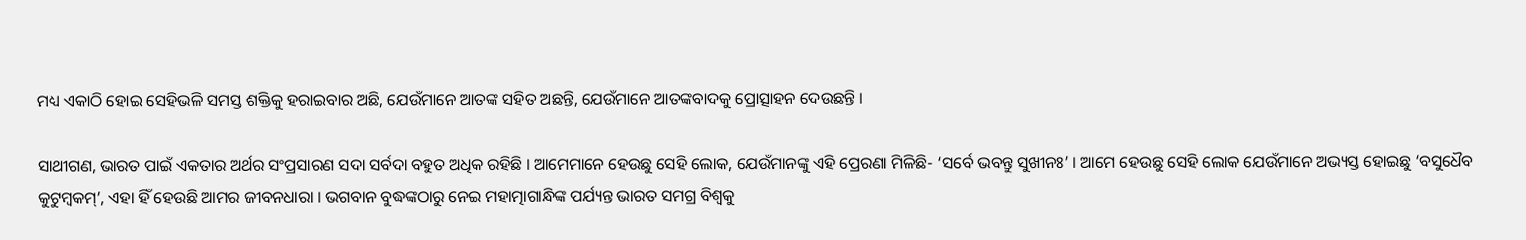ମଧ୍ୟ ଏକାଠି ହୋଇ ସେହିଭଳି ସମସ୍ତ ଶକ୍ତିକୁ ହରାଇବାର ଅଛି, ଯେଉଁମାନେ ଆତଙ୍କ ସହିତ ଅଛନ୍ତି, ଯେଉଁମାନେ ଆତଙ୍କବାଦକୁ ପ୍ରୋତ୍ସାହନ ଦେଉଛନ୍ତି ।

ସାଥୀଗଣ, ଭାରତ ପାଇଁ ଏକତାର ଅର୍ଥର ସଂପ୍ରସାରଣ ସଦା ସର୍ବଦା ବହୁତ ଅଧିକ ରହିଛି । ଆମେମାନେ ହେଉଛୁ ସେହି ଲୋକ, ଯେଉଁମାନଙ୍କୁ ଏହି ପ୍ରେରଣା ମିଳିଛି- ‘ସର୍ବେ ଭବନ୍ତୁ ସୁଖୀନଃ’ । ଆମେ ହେଉଛୁ ସେହି ଲୋକ ଯେଉଁମାନେ ଅଭ୍ୟସ୍ତ ହୋଇଛୁ ‘ବସୁଧୈବ କୁଟୁମ୍ବକମ୍’, ଏହା ହିଁ ହେଉଛି ଆମର ଜୀବନଧାରା । ଭଗବାନ ବୁଦ୍ଧଙ୍କଠାରୁ ନେଇ ମହାତ୍ମାଗାନ୍ଧିଙ୍କ ପର୍ଯ୍ୟନ୍ତ ଭାରତ ସମଗ୍ର ବିଶ୍ୱକୁ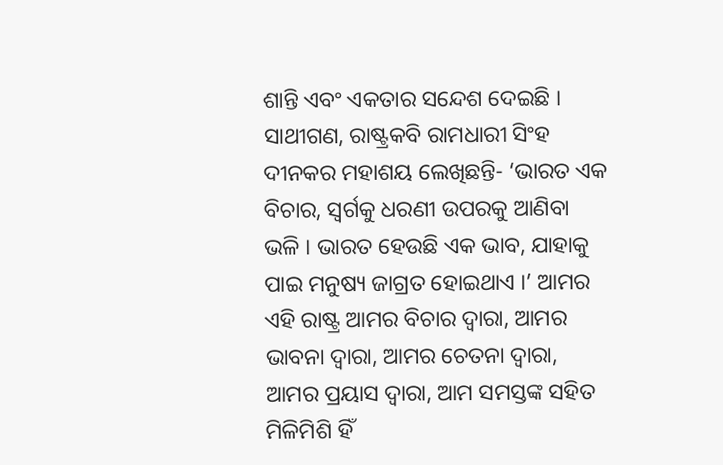ଶାନ୍ତି ଏବଂ ଏକତାର ସନ୍ଦେଶ ଦେଇଛି । ସାଥୀଗଣ, ରାଷ୍ଟ୍ରକବି ରାମଧାରୀ ସିଂହ ଦୀନକର ମହାଶୟ ଲେଖିଛନ୍ତି- ‘ଭାରତ ଏକ ବିଚାର, ସ୍ୱର୍ଗକୁ ଧରଣୀ ଉପରକୁ ଆଣିବା ଭଳି । ଭାରତ ହେଉଛି ଏକ ଭାବ, ଯାହାକୁ ପାଇ ମନୁଷ୍ୟ ଜାଗ୍ରତ ହୋଇଥାଏ ।’ ଆମର ଏହି ରାଷ୍ଟ୍ର ଆମର ବିଚାର ଦ୍ୱାରା, ଆମର ଭାବନା ଦ୍ୱାରା, ଆମର ଚେତନା ଦ୍ୱାରା, ଆମର ପ୍ରୟାସ ଦ୍ୱାରା, ଆମ ସମସ୍ତଙ୍କ ସହିତ ମିଳିମିଶି ହିଁ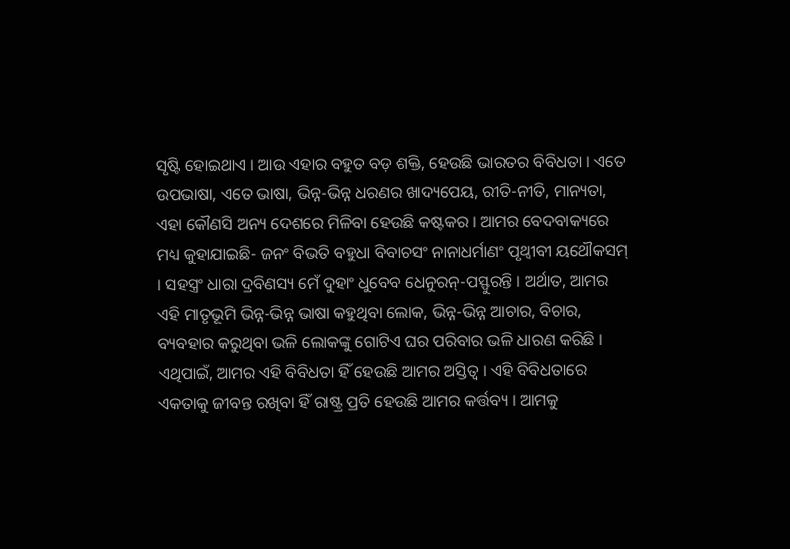ସୃଷ୍ଟି ହୋଇଥାଏ । ଆଉ ଏହାର ବହୁତ ବଡ଼ ଶକ୍ତି, ହେଉଛି ଭାରତର ବିବିଧତା । ଏତେ ଉପଭାଷା, ଏତେ ଭାଷା, ଭିନ୍ନ-ଭିନ୍ନ ଧରଣର ଖାଦ୍ୟପେୟ, ରୀତି-ନୀତି, ମାନ୍ୟତା, ଏହା କୌଣସି ଅନ୍ୟ ଦେଶରେ ମିଳିବା ହେଉଛି କଷ୍ଟକର । ଆମର ବେଦବାକ୍ୟରେ ମଧ୍ୟ କୁହାଯାଇଛି- ଜନଂ ବିଭତି ବହୁଧା ବିବାଚସଂ ନାନାଧର୍ମାଣଂ ପୃଥ୍ୱୀବୀ ୟଥୌକସମ୍ । ସହସ୍ତ୍ରଂ ଧାରା ଦ୍ରବିଣସ୍ୟ ମେଁ ଦୁହାଂ ଧୁବେବ ଧେନୁରନ୍-ପସ୍ଫୁରନ୍ତି । ଅର୍ଥାତ, ଆମର ଏହି ମାତୃଭୂମି ଭିନ୍ନ-ଭିନ୍ନ ଭାଷା କହୁଥିବା ଲୋକ, ଭିନ୍ନ-ଭିନ୍ନ ଆଚାର, ବିଚାର, ବ୍ୟବହାର କରୁଥିବା ଭଳି ଲୋକଙ୍କୁ ଗୋଟିଏ ଘର ପରିବାର ଭଳି ଧାରଣ କରିଛି । ଏଥିପାଇଁ, ଆମର ଏହି ବିବିଧତା ହିଁ ହେଉଛି ଆମର ଅସ୍ତିତ୍ୱ । ଏହି ବିବିଧତାରେ ଏକତାକୁ ଜୀବନ୍ତ ରଖିବା ହିଁ ରାଷ୍ଟ୍ର ପ୍ରତି ହେଉଛି ଆମର କର୍ତ୍ତବ୍ୟ । ଆମକୁ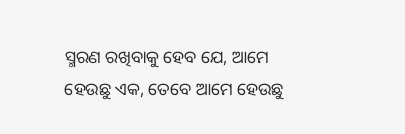ସ୍ମରଣ ରଖିବାକୁ ହେବ ଯେ, ଆମେ ହେଉଛୁ ଏକ, ତେବେ ଆମେ ହେଉଛୁ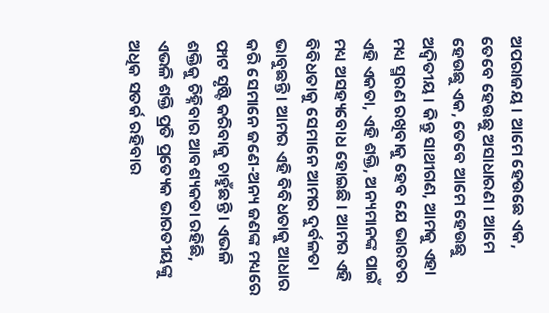ଅପରାଜୟ । ଆମେ ହେଉଛେ ଏକ, ତେବେ ହେଉଛୁ ଅସାଧାରଣ । ଆମେ ହେଉଛୁ ଏକ, ତେବେ ଆମେ ହେଉଛୁ ଅଦ୍ୱିତୀୟ । କିନ୍ତୁ ସାଥୀଗଣ, ଆମକୁ ଏହା ମଧ୍ୟ ସ୍ମରଣ ରଖିବାକୁ ହେବ ଯେ ଭାରତର ଏହି ଏକତା, ଏହି ଶକ୍ତି, ଅନ୍ୟମାନଙ୍କ ପାଇଁ ମଧ୍ୟ ଅସହ୍ୟବୋଧ ହୋଇଛି । ଆମର ଏହି ବିବିଧତାକୁ ସେମାନେ ଆମର ଦୁର୍ବଳତା ଭାବୁଛନ୍ତି । ଆମର ଏହି ବିବିଧତାକୁ ଆଧାର କରି ସେମାନେ ଜଣେ-ଅନ୍ୟ ଜଣଙ୍କ ମଧ୍ୟରେ ଫାଟ ସୃଷ୍ଟି କରିବାକୁ ଚାହୁଁଛନ୍ତି । ଏଭଳି ଶକ୍ତିକୁ ଚିହ୍ନିବାର ଆବଶ୍ୟକତା ରହିଛି, ଏଭଳି ଶକ୍ତି ପ୍ରତି ପ୍ରତ୍ୟେକ ଭାରତୀୟଙ୍କୁ ଅଧିକ ସତର୍କ ରହିବାର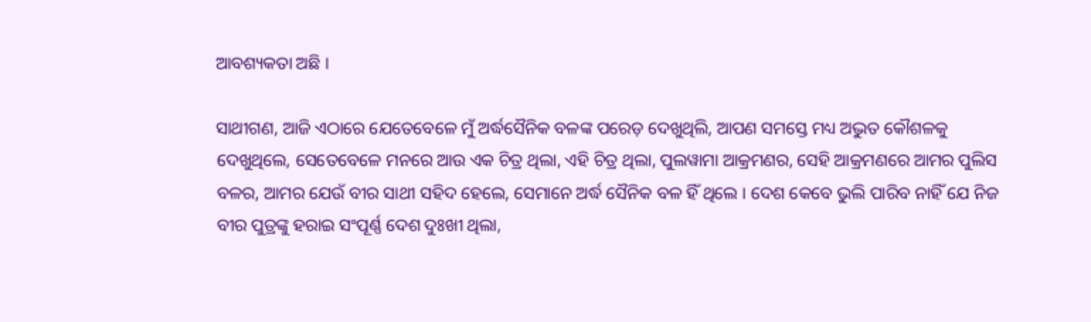ଆବଶ୍ୟକତା ଅଛି ।

ସାଥୀଗଣ, ଆଜି ଏଠାରେ ଯେତେବେଳେ ମୁଁ ଅର୍ଦ୍ଧସୈନିକ ବଳଙ୍କ ପରେଡ଼ ଦେଖୁଥିଲି, ଆପଣ ସମସ୍ତେ ମଧ୍ୟ ଅଦ୍ଭୁତ କୌଶଳକୁ ଦେଖୁଥିଲେ, ସେତେବେଳେ ମନରେ ଆଉ ଏକ ଚିତ୍ର ଥିଲା, ଏହି ଚିତ୍ର ଥିଲା, ପୁଲୱାମା ଆକ୍ରମଣର, ସେହି ଆକ୍ରମଣରେ ଆମର ପୁଲିସ ବଳର, ଆମର ଯେଉଁ ବୀର ସାଥୀ ସହିଦ ହେଲେ, ସେମାନେ ଅର୍ଦ୍ଧ ସୈନିକ ବଳ ହିଁ ଥିଲେ । ଦେଶ କେବେ ଭୁଲି ପାରିବ ନାହିଁ ଯେ ନିଜ ବୀର ପୁତ୍ରଙ୍କୁ ହରାଇ ସଂପୂର୍ଣ୍ଣ ଦେଶ ଦୁଃଖୀ ଥିଲା,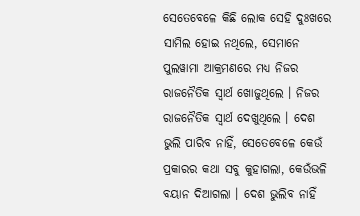ସେତେବେଳେ କିଛି ଲୋକ ସେହି ଦୁଃଖରେ ସାମିଲ ହୋଇ ନଥିଲେ, ସେମାନେ ପୁଲୱାମା ଆକ୍ରମଣରେ ମଧ୍ୟ ନିଜର ରାଜନୈତିକ ସ୍ୱାର୍ଥ ଖୋଜୁଥିଲେ । ନିଜର ରାଜନୈତିକ ସ୍ୱାର୍ଥ ଦେଖୁଥିଲେ । ଦେଶ ଭୁଲି ପାରିବ ନାହିଁ, ସେତେବେଳେ କେଉଁ ପ୍ରକାରର କଥା ସବୁ କୁହାଗଲା, କେଉଁଭଳି ବୟାନ ଦିଆଗଲା । ଦେଶ ଭୁଲିବ ନାହିଁ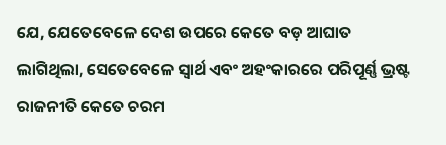ଯେ, ଯେତେବେଳେ ଦେଶ ଉପରେ କେତେ ବଡ଼ ଆଘାତ ଲାଗିଥିଲା, ସେତେବେଳେ ସ୍ୱାର୍ଥ ଏବଂ ଅହଂକାରରେ ପରିପୂର୍ଣ୍ଣ ଭ୍ରଷ୍ଟ ରାଜନୀତି କେତେ ଚରମ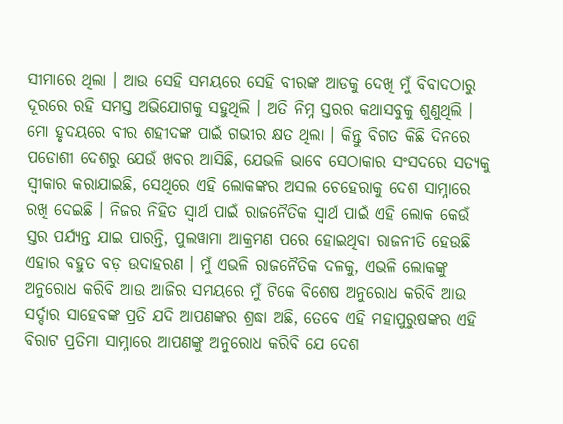ସୀମାରେ ଥିଲା । ଆଉ ସେହି ସମୟରେ ସେହି ବୀରଙ୍କ ଆଡକୁ ଦେଖି ମୁଁ ବିବାଦଠାରୁ ଦୂରରେ ରହି ସମସ୍ତ ଅଭିଯୋଗକୁ ସହୁଥିଲି । ଅତି ନିମ୍ନ ସ୍ତରର କଥାସବୁକୁ ଶୁଣୁଥିଲି । ମୋ ହୃଦୟରେ ବୀର ଶହୀଦଙ୍କ ପାଇଁ ଗଭୀର କ୍ଷତ ଥିଲା । କିନ୍ତୁ ବିଗତ କିଛି ଦିନରେ ପଡୋଶୀ ଦେଶରୁ ଯେଉଁ ଖବର ଆସିଛି, ଯେଭଳି ଭାବେ ସେଠାକାର ସଂସଦରେ ସତ୍ୟକୁ ସ୍ୱୀକାର କରାଯାଇଛି, ସେଥିରେ ଏହି ଲୋକଙ୍କର ଅସଲ ଚେହେରାକୁ ଦେଶ ସାମ୍ନାରେ ରଖି ଦେଇଛି । ନିଜର ନିହିତ ସ୍ୱାର୍ଥ ପାଇଁ ରାଜନୈତିକ ସ୍ୱାର୍ଥ ପାଇଁ ଏହି ଲୋକ କେଉଁ ସ୍ତର ପର୍ଯ୍ୟନ୍ତ ଯାଇ ପାରନ୍ତି, ପୁଲୱାମା ଆକ୍ରମଣ ପରେ ହୋଇଥିବା ରାଜନୀତି ହେଉଛି ଏହାର ବହୁତ ବଡ଼ ଉଦାହରଣ । ମୁଁ ଏଭଳି ରାଜନୈତିକ ଦଳକୁ, ଏଭଳି ଲୋକଙ୍କୁ ଅନୁରୋଧ କରିବି ଆଉ ଆଜିର ସମୟରେ ମୁଁ ଟିକେ ବିଶେଷ ଅନୁରୋଧ କରିବି ଆଉ ସର୍ଦ୍ଦାର ସାହେବଙ୍କ ପ୍ରତି ଯଦି ଆପଣଙ୍କର ଶ୍ରଦ୍ଧା ଅଛି, ତେବେ ଏହି ମହାପୁରୁଷଙ୍କର ଏହି ବିରାଟ ପ୍ରତିମା ସାମ୍ନାରେ ଆପଣଙ୍କୁ ଅନୁରୋଧ କରିବି ଯେ ଦେଶ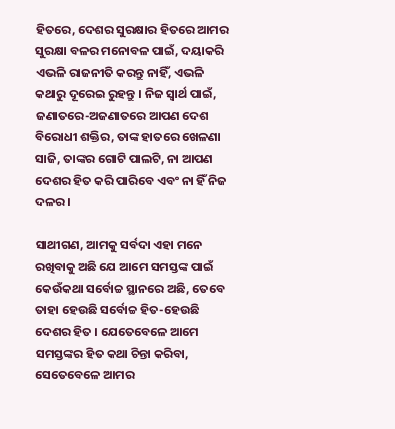ହିତରେ, ଦେଶର ସୁରକ୍ଷାର ହିତରେ ଆମର ସୁରକ୍ଷା ବଳର ମନୋବଳ ପାଇଁ, ଦୟାକରି ଏଭଳି ରାଜନୀତି କରନ୍ତୁ ନାହିଁ, ଏଭଳି କଥାରୁ ଦୂରେଇ ରୁହନ୍ତୁ । ନିଜ ସ୍ୱାର୍ଥ ପାଇଁ, ଜଣାତରେ-ଅଜଣାତରେ ଆପଣ ଦେଶ ବିରୋଧୀ ଶକ୍ତିର, ତାଙ୍କ ହାତରେ ଖେଳଣା ସାଜି, ତାଙ୍କର ଗୋଟି ପାଲଟି, ନା ଆପଣ ଦେଶର ହିତ କରି ପାରିବେ ଏବଂ ନା ହିଁ ନିଜ ଦଳର ।

ସାଥୀଗଣ, ଆମକୁ ସର୍ବଦା ଏହା ମନେ ରଖିବାକୁ ଅଛି ଯେ ଆମେ ସମସ୍ତଙ୍କ ପାଇଁ କେଉଁକଥା ସର୍ବୋଚ୍ଚ ସ୍ଥାନରେ ଅଛି, ତେବେ ତାହା ହେଉଛି ସର୍ବୋଚ୍ଚ ହିତ-ହେଉଛି ଦେଶର ହିତ । ଯେତେବେଳେ ଆମେ ସମସ୍ତଙ୍କର ହିତ କଥା ଚିନ୍ତା କରିବା, ସେତେବେଳେ ଆମର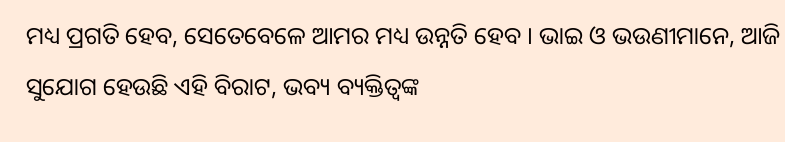ମଧ୍ୟ ପ୍ରଗତି ହେବ, ସେତେବେଳେ ଆମର ମଧ୍ୟ ଉନ୍ନତି ହେବ । ଭାଇ ଓ ଭଉଣୀମାନେ, ଆଜି ସୁଯୋଗ ହେଉଛି ଏହି ବିରାଟ, ଭବ୍ୟ ବ୍ୟକ୍ତିତ୍ୱଙ୍କ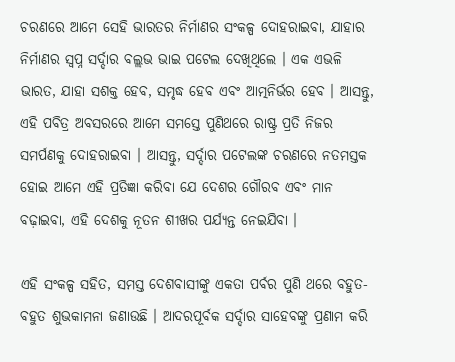ଚରଣରେ ଆମେ ସେହି ଭାରତର ନିର୍ମାଣର ସଂକଳ୍ପ ଦୋହରାଇବା, ଯାହାର ନିର୍ମାଣର ସ୍ୱପ୍ନ ସର୍ଦ୍ଦାର ବଲ୍ଲଭ ଭାଇ ପଟେଲ ଦେଖିଥିଲେ । ଏକ ଏଭଳି ଭାରତ, ଯାହା ସଶକ୍ତ ହେବ, ସମୃଦ୍ଧ ହେବ ଏବଂ ଆତ୍ମନିର୍ଭର ହେବ । ଆସନ୍ତୁ, ଏହି ପବିତ୍ର ଅବସରରେ ଆମେ ସମସ୍ତେ ପୁଣିଥରେ ରାଷ୍ଟ୍ର ପ୍ରତି ନିଜର ସମର୍ପଣକୁ ଦୋହରାଇବା । ଆସନ୍ତୁ, ସର୍ଦ୍ଦାର ପଟେଲଙ୍କ ଚରଣରେ ନତମସ୍ତକ ହୋଇ ଆମେ ଏହି ପ୍ରତିଜ୍ଞା କରିବା ଯେ ଦେଶର ଗୌରବ ଏବଂ ମାନ ବଢ଼ାଇବା, ଏହି ଦେଶକୁ ନୂତନ ଶୀଖର ପର୍ଯ୍ୟନ୍ତ ନେଇଯିବା ।

ଏହି ସଂକଳ୍ପ ସହିତ, ସମସ୍ତ ଦେଶବାସୀଙ୍କୁ ଏକତା ପର୍ବର ପୁଣି ଥରେ ବହୁତ-ବହୁତ ଶୁଭକାମନା ଜଣାଉଛି । ଆଦରପୂର୍ବକ ସର୍ଦ୍ଦାର ସାହେବଙ୍କୁ ପ୍ରଣାମ କରି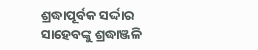ଶ୍ରଦ୍ଧାପୂର୍ବକ ସର୍ଦ୍ଦାର ସାହେବଙ୍କୁ ଶ୍ରଦ୍ଧାଞ୍ଜଳି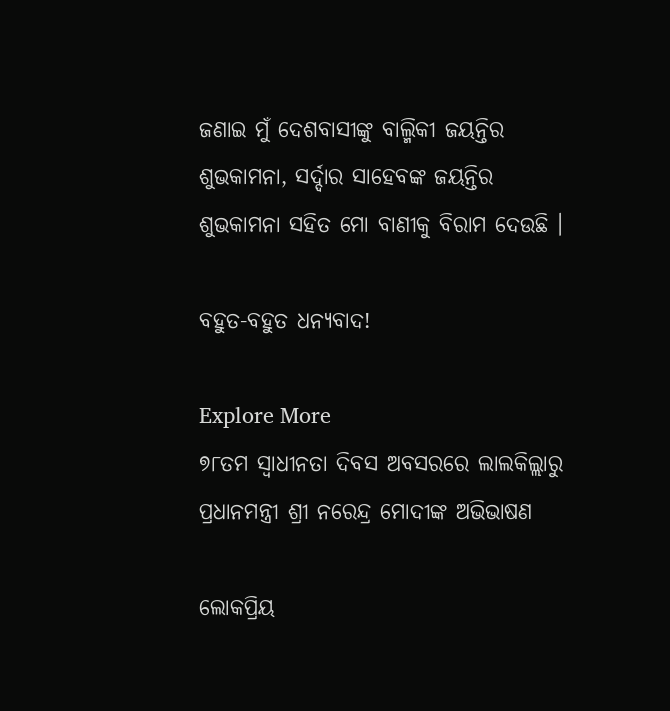ଜଣାଇ ମୁଁ ଦେଶବାସୀଙ୍କୁ ବାଲ୍ମିକୀ ଜୟନ୍ତିର ଶୁଭକାମନା, ସର୍ଦ୍ଦାର ସାହେବଙ୍କ ଜୟନ୍ତିର ଶୁଭକାମନା ସହିତ ମୋ ବାଣୀକୁ ବିରାମ ଦେଉଛି ।

ବହୁତ-ବହୁତ ଧନ୍ୟବାଦ!

Explore More
୭୮ତମ ସ୍ୱାଧୀନତା ଦିବସ ଅବସରରେ ଲାଲକିଲ୍ଲାରୁ ପ୍ରଧାନମନ୍ତ୍ରୀ ଶ୍ରୀ ନରେନ୍ଦ୍ର ମୋଦୀଙ୍କ ଅଭିଭାଷଣ

ଲୋକପ୍ରିୟ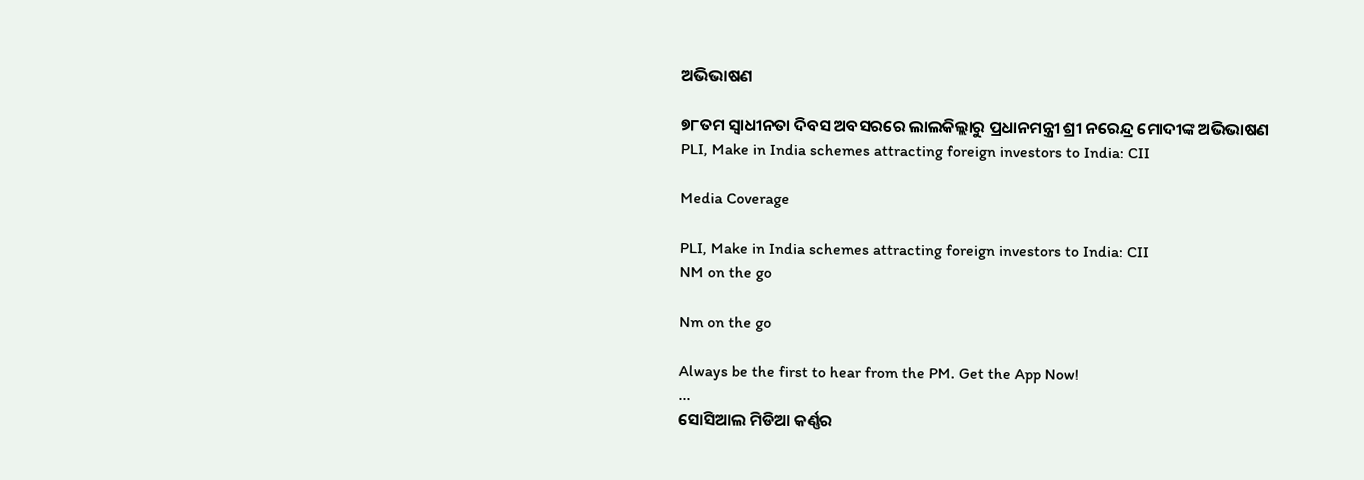ଅଭିଭାଷଣ

୭୮ତମ ସ୍ୱାଧୀନତା ଦିବସ ଅବସରରେ ଲାଲକିଲ୍ଲାରୁ ପ୍ରଧାନମନ୍ତ୍ରୀ ଶ୍ରୀ ନରେନ୍ଦ୍ର ମୋଦୀଙ୍କ ଅଭିଭାଷଣ
PLI, Make in India schemes attracting foreign investors to India: CII

Media Coverage

PLI, Make in India schemes attracting foreign investors to India: CII
NM on the go

Nm on the go

Always be the first to hear from the PM. Get the App Now!
...
ସୋସିଆଲ ମିଡିଆ କର୍ଣ୍ଣର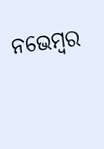ନଭେମ୍ବର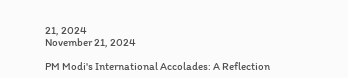21, 2024
November 21, 2024

PM Modi's International Accolades: A Reflection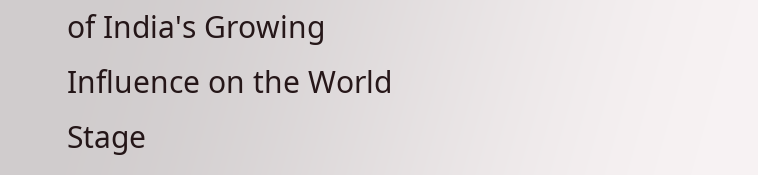of India's Growing Influence on the World Stage